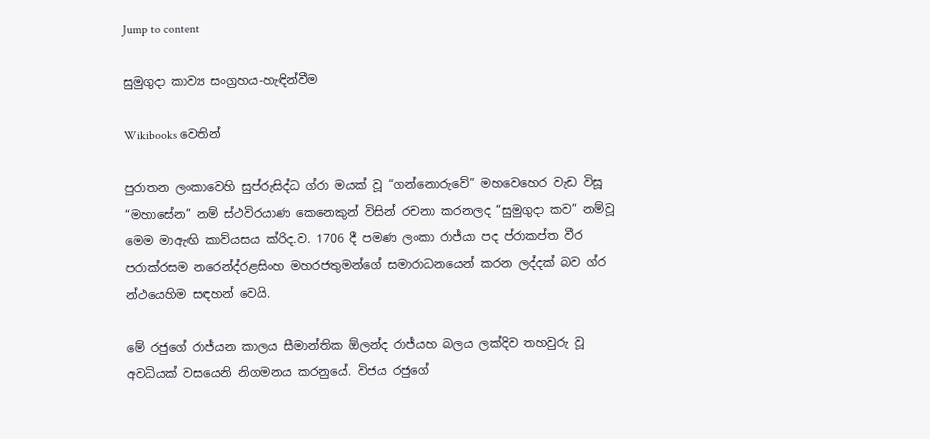Jump to content

සුමුගුදා කාව්‍ය සංග්‍රහය-හැඳින්වීම

Wikibooks වෙතින්

පුරාතන ලංකාවෙහි සුප්රුසිද්ධ ග්රා මයක් වූ “ගන්නොරුවේ” මහවෙහෙර වැඩ විසූ “මහාසේන” නම් ස්ථවිරයාණ කෙනෙකුන් විසින් රචනා කරනලද “සුමුගුදා කව” නම්වූ මෙම මාඇඟි කාව්යසය ක්රිද.ව. 1706 දී පමණ ලංකා රාජ්යා පද ප්රාකප්ත වීර පරාක්රසම නරෙන්ද්රළසිංහ මහරජතුමන්ගේ සමාරාධනයෙන් කරන ලද්දක් බව ග්ර න්ථයෙහිම සඳහන් වෙයි.

මේ රජුගේ රාජ්යන කාලය සීමාන්තික ඕලන්ද රාජ්යහ බලය ලක්දිව තහවුරු වූ අවධියක් වසයෙනි නිගමනය කරනුයේ. විජය රජුගේ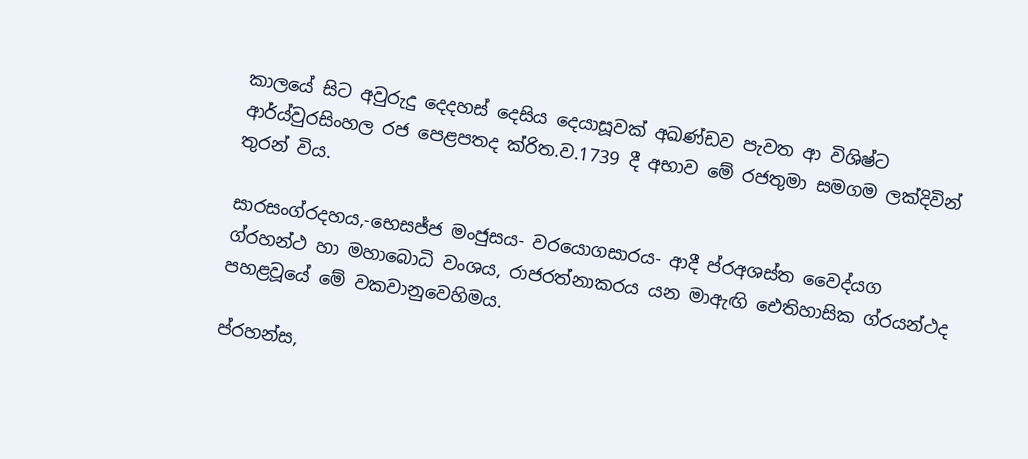කාලයේ සිට අවුරුදු දෙදහස් දෙසිය දෙයාසූවක් අඛණ්ඩව පැවත ආ විශිෂ්ට ආර්ය්වුරසිංහල රජ පෙළපතද ක්රිත.ව.1739 දී අභාව මේ රජතුමා සමගම ලක්දිවින් තුරන් විය.

සාරසංග්රදහය,-භෙසජ්ජ මංජුසය- වරයොගසාරය- ආදී ප්රඅශස්ත වෛද්යග ග්රහන්ථ හා මහාබොධි වංශය, රාජරත්නාකරය යන මාඇඟි ඓතිහාසික ග්රයන්ථද පහළවූයේ මේ වකවානුවෙහිමය.

ප්රහන්ස,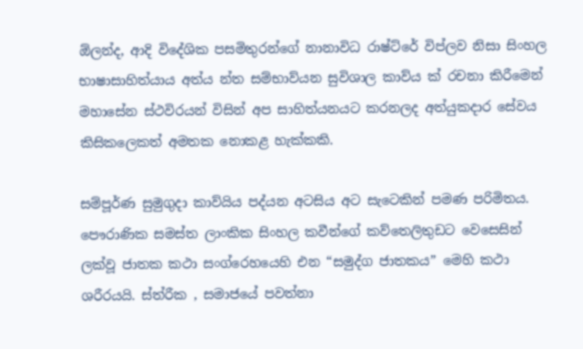ඕලන්ද, ආදි විදේශික පසමිතුරන්ගේ නානාවිධ රාෂ්ට්රේ විප්ලව නිසා සිංහල භාෂාසාහිත්යාය අත්ය න්ත සම්භාව්යන සුවිශාල කාව්ය ක් රචනා කිරීමෙන් මහාසේන ස්ථවිරයන් විසින් අප සාහිත්යනයට කරනලද අත්යුකදාර සේවය කිසිකලෙකත් අමතක නොකළ හැක්කකි.

සම්පූර්ණ සුමුගුදා කාව්යිය පද්යන අටසිය අ‍ට සැටෙකින් පමණ පරිමිතය. පෞරාණික සමස්ත ලාංකික සිංහල කවීන්ගේ කව්තෙලිතුඩට වෙසෙසින් ලක්වූ ජාතක කථා සංග්රෙහයෙහි එන “සමුද්ග ජාතකය” මෙහි කථා ශරීරයයි. ස්ත්රීක , සමාජයේ පවත්නා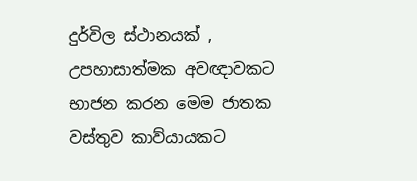දුර්විල ස්ථානයක් , උපහාසාත්මක අවඥාවකට භාජන කරන මෙම ජාතක වස්තුව කාව්යායකට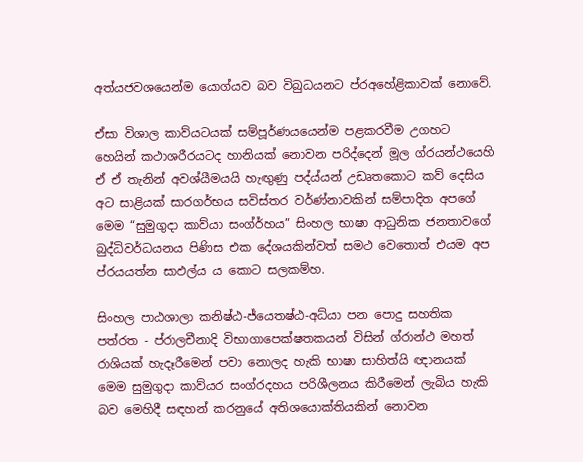අත්යජවශයෙන්ම යොග්යව බව විබුධයනට ප්රඅහේළිකාවක් නොවේ.

ඒසා විශාල කාව්යටයක් සම්පූර්ණයයෙන්ම පළකරවීම උගහට හෙයින් කථාශරීරයටද හානියක් නොවන පරිද්දෙන් මූල ග්රයන්ථයෙහි ඒ ඒ තැනින් අවශ්යීමයයි හැඟුණු පද්ය්යන් උඩෘතකොට කව් දෙසිය අට සාළියක් සාරගර්භය සවිස්තර වර්ණ්නාවකින් සම්පාදිත අපගේ මෙම “සුමුගුදා කාව්යා සංග්ර්හය” සිංහල භාෂා ආ‍ධුනික ජනතාවගේ බුද්ධිවර්ධයනය පිණිස එක දේශයකින්වත් සමථ වෙතොත් එයම අප ප්රයයත්න සාඵල්ය ය කොට සලකම්හ.

සිංහල පාඨශාලා කනිෂ්ඨ-ජ්යෙතෂ්ඨ-අධ්යා පන පොදු සහතික පත්රත - ප්රාලචීනාදි විභාගාපෙක්ෂතකයන් විසින් ග්රාන්ථ මහත් රාශියක් හැදෑරීමෙන් පවා නොලද හැකි භාෂා සාහිත්යි ඥානයක් මෙම සුමුගුදා කාව්යර සංග්රදහය පරිශීලනය කිරීමෙන් ලැබිය හැකි බව මෙහිදී සඳහන් කරනුයේ අතිශයොක්තියකින් නොවන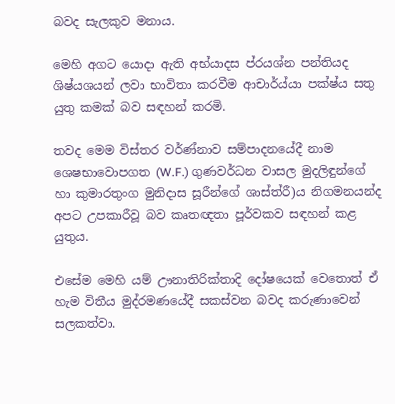බවද සැලකුව මනාය.

මෙහි අගට යොදා ඇති අභ්යාදස ප්රයශ්න පන්තියද ශිෂ්යශයන් ලවා භාවිතා කරවීම ආචාර්ය්යා පක්ෂ්ය සතු යුතු කමක් බව සඳහන් කරමි.

තවද මෙම විස්තර වර්ණ්නාව සම්පාදනයේදී නාම ශෙෂභාවොපගත (W.F.) ගුණවර්ධන වාසල මුදලිඳුන්ගේ හා කුමාරතුංග මුනිදාස සූරීන්ගේ ශාස්ත්රී)ය නිගමනයන්ද අපට උපකාරීවූ බව කෘතඥතා පූර්වකව සඳහන් කළ යුතුය.

එසේම මෙහි යම් ඌනාතිරික්තාදි දෝෂයෙක් වෙතොත් ඒ හැම විතීය මුද්රමණයේදී සකස්වන බවද කරුණාවෙන් සලකත්වා.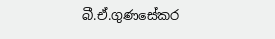බී.ඒ.ගුණසේකර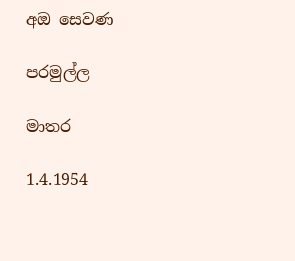අඔ සෙවණ

පරමුල්ල

මාතර

1.4.1954